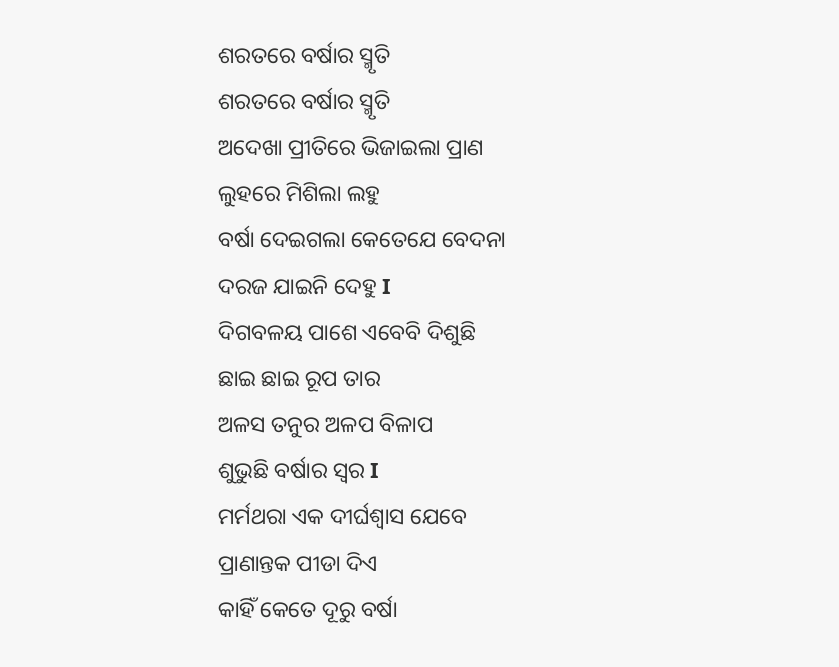ଶରତରେ ବର୍ଷାର ସ୍ମୃତି
ଶରତରେ ବର୍ଷାର ସ୍ମୃତି
ଅଦେଖା ପ୍ରୀତିରେ ଭିଜାଇଲା ପ୍ରାଣ
ଲୁହରେ ମିଶିଲା ଲହୁ
ବର୍ଷା ଦେଇଗଲା କେତେଯେ ବେଦନା
ଦରଜ ଯାଇନି ଦେହୁ I
ଦିଗବଳୟ ପାଶେ ଏବେବି ଦିଶୁଛି
ଛାଇ ଛାଇ ରୂପ ତାର
ଅଳସ ତନୁର ଅଳପ ବିଳାପ
ଶୁଭୁଛି ବର୍ଷାର ସ୍ୱର I
ମର୍ମଥରା ଏକ ଦୀର୍ଘଶ୍ୱାସ ଯେବେ
ପ୍ରାଣାନ୍ତକ ପୀଡା ଦିଏ
କାହିଁ କେତେ ଦୂରୁ ବର୍ଷା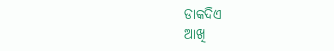ଡାକଦିଏ
ଆଖି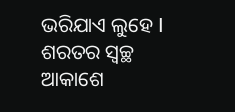ଭରିଯାଏ ଲୁହେ I
ଶରତର ସ୍ୱଚ୍ଛ ଆକାଶେ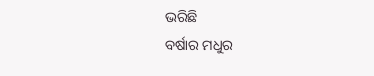ଭରିଛି
ବର୍ଷାର ମଧୁର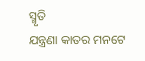ସ୍ମୃତି
ଯନ୍ତ୍ରଣା କାତର ମନଟେ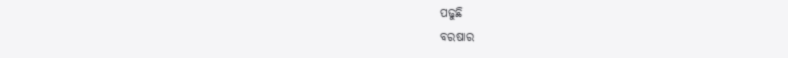ପଢୁଛି
ବରଷାର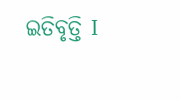ଇତିବୃତ୍ତି I